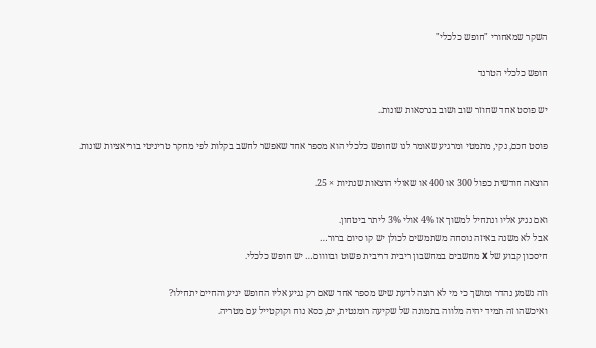השקר שמאחורי "חופש כלכלי"

חופש כלכלי הטרנד

יש פוסט אחד שחוזר שוב ושוב בגרסאות שונות..

פוסט חכם, נקי, מתמטי ומרגיע שאומר לנו שחופש כלכלי הוא מספר אחד שאפשר לחשב בקלות לפי מחקר טריניטי בוריאציות שונות.

הוצאה חודשית כפול 300 או 400 או שאולי הוצאות שנתיות × 25.

ואם נגיע אליו ונתחיל למשוך אז 4% אולי 3% ליתר ביטחון.
אבל לא משנה באיזה נוסחה משתמשים לכולן יש קו סיום ברור…
חיסכון קבוע של X מחשבים במחשבון ריבית דריבית פשוט ובוווום… יש חופש כלכלי.

וזה נשמע נהדר ומושך כי מי לא רוצה לדעת שיש מספר אחד שאם רק נגיע אליו החופש יגיע והחיים יתחילו?
ואיכשהו זה תמיד יהיה מלווה בתמונה של שקיעה רומנטית, ים, כסא נוח וקוקטייל עם מטריה.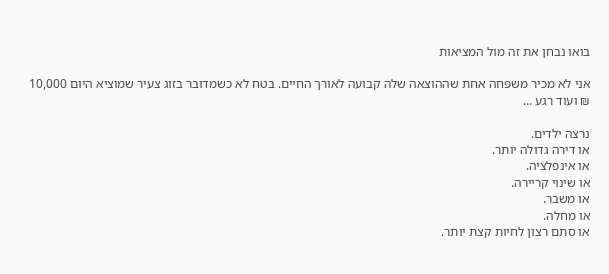בואו נבחן את זה מול המציאות

אני לא מכיר משפחה אחת שההוצאה שלה קבועה לאורך החיים. בטח לא כשמדובר בזוג צעיר שמוציא היום 10,000 ₪ ועוד רגע …

נרצה ילדים.
או דירה גדולה יותר.
או אינפלציה.
או שינוי קריירה.
או משבר.
או מחלה.
או סתם רצון לחיות קצת יותר.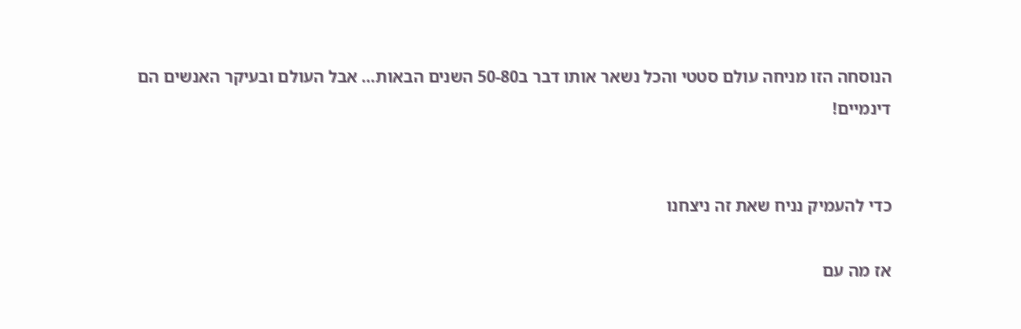הנוסחה הזו מניחה עולם סטטי והכל נשאר אותו דבר ב50-80 השנים הבאות… אבל העולם ובעיקר האנשים הם דינמיים!


כדי להעמיק נניח שאת זה ניצחנו

אז מה עם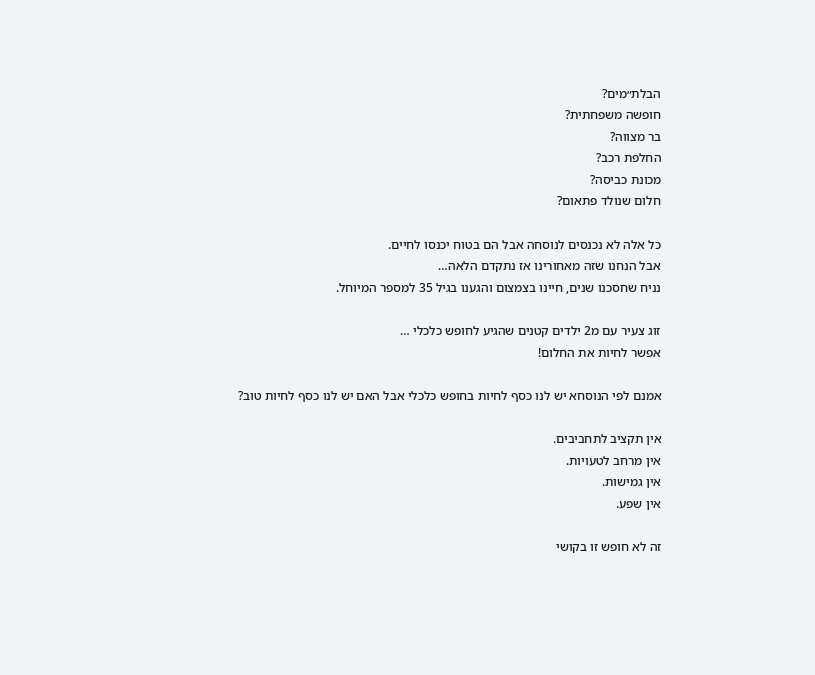הבלת״מים?
חופשה משפחתית?
בר מצווה?
החלפת רכב?
מכונת כביסה?
חלום שנולד פתאום?

כל אלה לא נכנסים לנוסחה אבל הם בטוח יכנסו לחיים.
אבל הנחנו שזה מאחורינו אז נתקדם הלאה…
נניח שחסכנו שנים, חיינו בצמצום והגענו בגיל 35 למספר המיוחל.

זוג צעיר עם מ2 ילדים קטנים שהגיע לחופש כלכלי …
אפשר לחיות את החלום!

אמנם לפי הנוסחא יש לנו כסף לחיות בחופש כלכלי אבל האם יש לנו כסף לחיות טוב?

אין תקציב לתחביבים.
אין מרחב לטעויות.
אין גמישות.
אין שפע.

זה לא חופש זו בקושי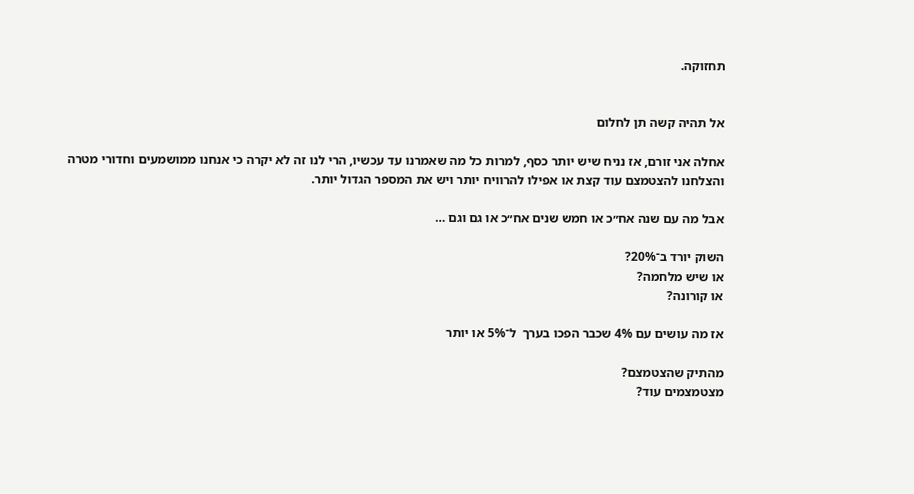תחזוקה.


אל תהיה קשה תן לחלום

אחלה אני זורם, אז נניח שיש יותר כסף, למרות כל מה שאמרנו עד עכשיו, הרי לנו זה לא יקרה כי אנחנו ממושמעים וחדורי מטרה והצלחנו להצטמצם עוד קצת או אפילו להרוויח יותר ויש את המספר הגדול יותר.

אבל מה עם שנה אח״כ או חמש שנים אח״כ או גם וגם …

השוק יורד ב־20%?
או שיש מלחמה?
או קורונה?

אז מה עושים עם 4% שכבר הפכו בערך  ל־5% או יותר

מהתיק שהצטמצם?
מצטמצמים עוד?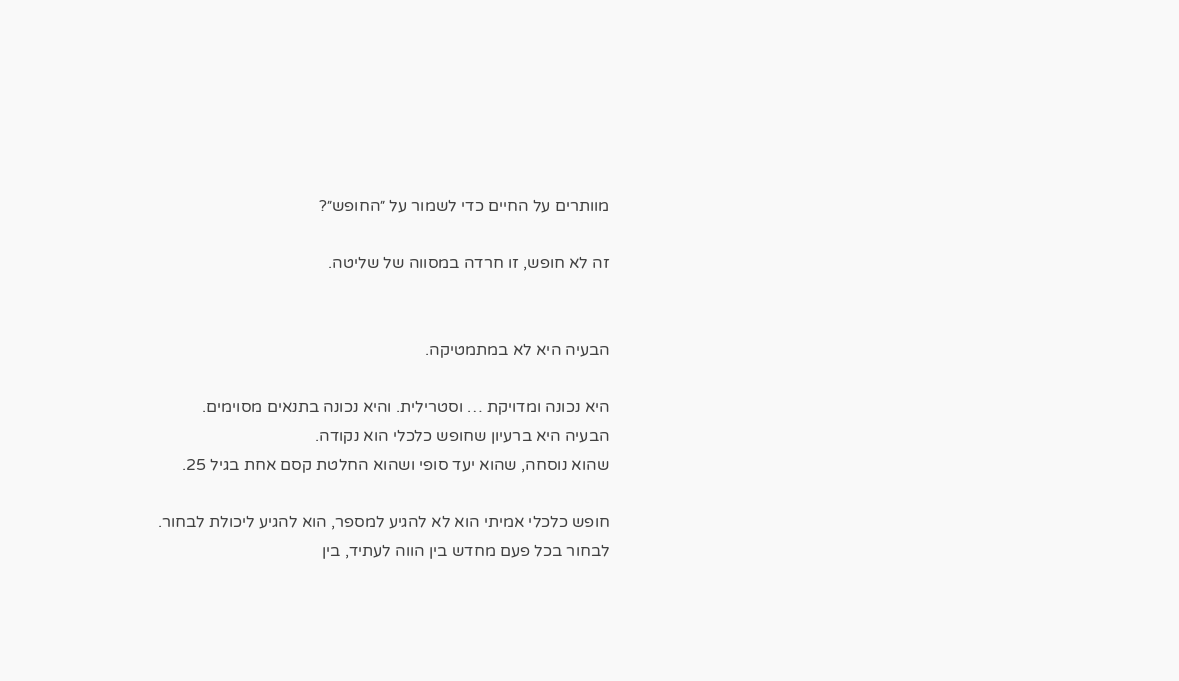מוותרים על החיים כדי לשמור על ״החופש״?

זה לא חופש, זו חרדה במסווה של שליטה.


הבעיה היא לא במתמטיקה.

היא נכונה ומדויקת … וסטרילית. והיא נכונה בתנאים מסוימים.
הבעיה היא ברעיון שחופש כלכלי הוא נקודה.
שהוא נוסחה, שהוא יעד סופי ושהוא החלטת קסם אחת בגיל 25.

חופש כלכלי אמיתי הוא לא להגיע למספר, הוא להגיע ליכולת לבחור.
לבחור בכל פעם מחדש בין הווה לעתיד, בין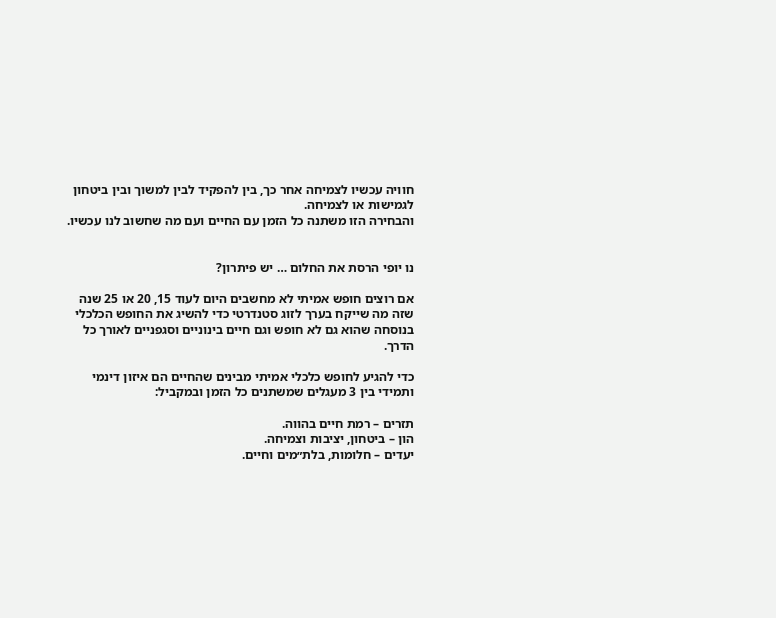חוויה עכשיו לצמיחה אחר כך, בין להפקיד לבין למשוך ובין ביטחון לגמישות או לצמיחה.
והבחירה הזו משתנה כל הזמן עם החיים ועם מה שחשוב לנו עכשיו.


נו יופי הרסת את החלום … יש פיתרון?

אם רוצים חופש אמיתי לא מחשבים היום לעוד 15, 20 או 25 שנה שזה מה שייקח בערך לזוג סטנדרטי כדי להשיג את החופש הכלכלי בנוסחה שהוא גם לא חופש וגם חיים בינוניים וסגפניים לאורך כל הדרך.

כדי להגיע לחופש כלכלי אמיתי מבינים שהחיים הם איזון דינמי ותמידי בין 3 מעגלים שמשתנים כל הזמן ובמקביל:

תזרים – רמת חיים בהווה.
הון – ביטחון, יציבות וצמיחה.
יעדים – חלומות, בלת״מים וחיים.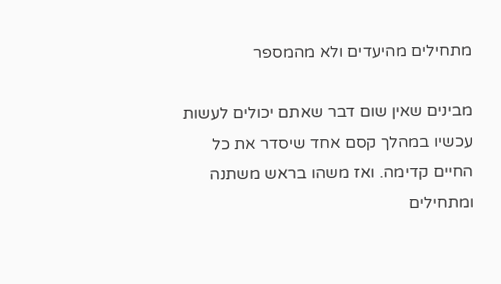מתחילים מהיעדים ולא מהמספר

מבינים שאין שום דבר שאתם יכולים לעשות עכשיו במהלך קסם אחד שיסדר את כל החיים קדימה. ואז משהו בראש משתנה ומתחילים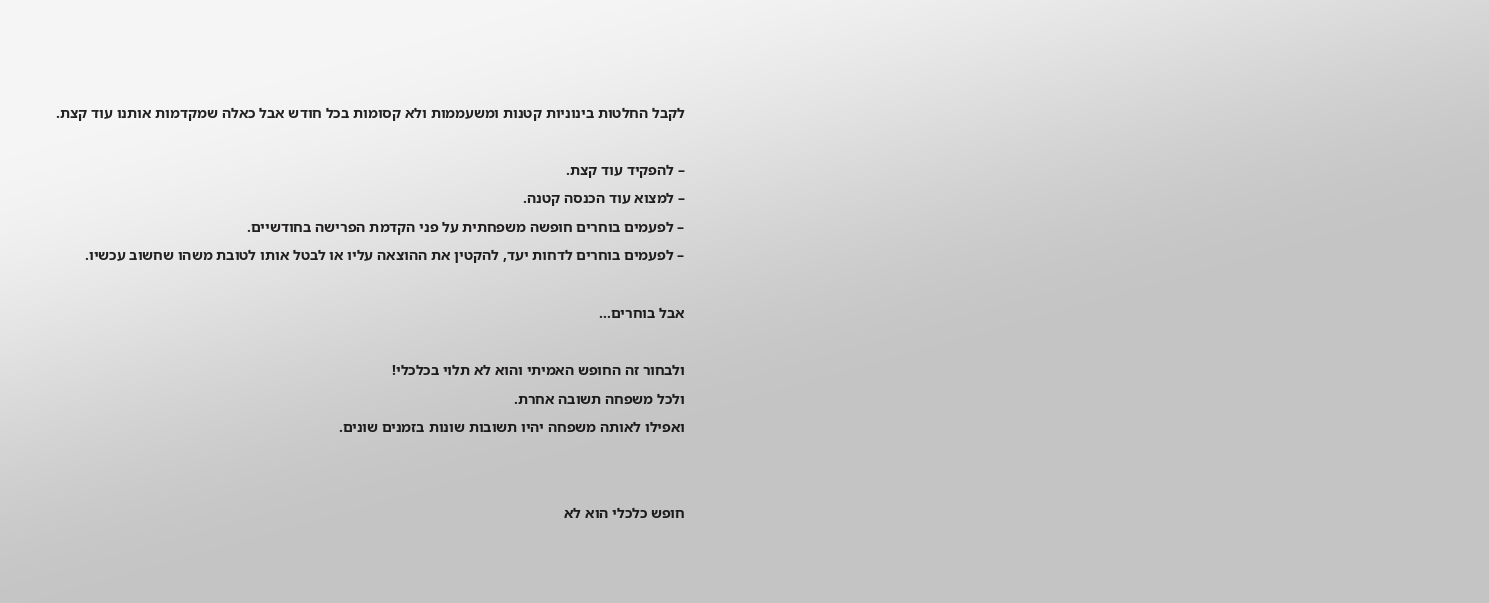לקבל החלטות בינוניות קטנות ומשעממות ולא קסומות בכל חודש אבל כאלה שמקדמות אותנו עוד קצת.

– להפקיד עוד קצת.
– למצוא עוד הכנסה קטנה.
– לפעמים בוחרים חופשה משפחתית על פני הקדמת הפרישה בחודשיים.
– לפעמים בוחרים לדחות יעד, להקטין את ההוצאה עליו או לבטל אותו לטובת משהו שחשוב עכשיו.

אבל בוחרים…

ולבחור זה החופש האמיתי והוא לא תלוי בכלכלי!
ולכל משפחה תשובה אחרת.
ואפילו לאותה משפחה יהיו תשובות שונות בזמנים שונים.


חופש כלכלי הוא לא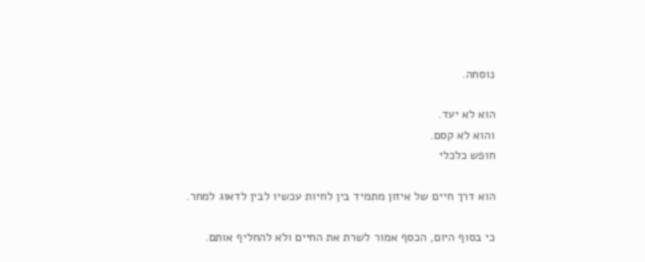נוסחה.

הוא לא יעד.
והוא לא קסם.
חופש כלכלי

הוא דרך חיים של איזון מתמיד בין לחיות עכשיו לבין לדאוג למחר.

כי בסוף היום, הכסף אמור לשרת את החיים ולא להחליף אותם.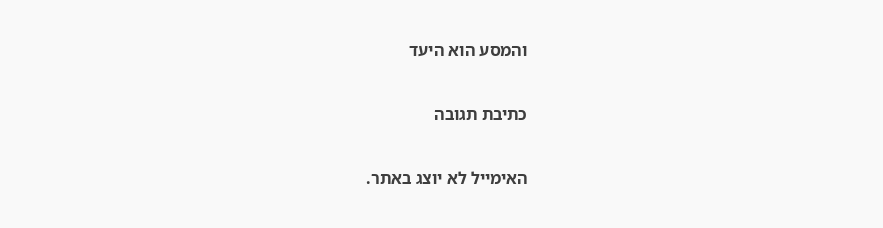והמסע הוא היעד

כתיבת תגובה

האימייל לא יוצג באתר.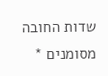שדות החובה מסומנים *